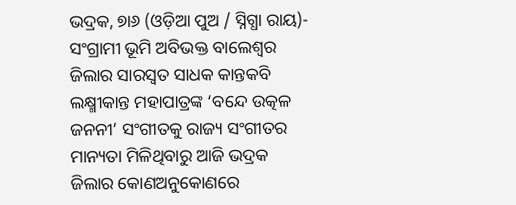ଭଦ୍ରକ, ୭ା୬ (ଓଡ଼ିଆ ପୁଅ / ସ୍ନିଗ୍ଧା ରାୟ)- ସଂଗ୍ରାମୀ ଭୂମି ଅବିଭକ୍ତ ବାଲେଶ୍ୱର ଜିଲାର ସାରସ୍ୱତ ସାଧକ କାନ୍ତକବି ଲକ୍ଷ୍ମୀକାନ୍ତ ମହାପାତ୍ରଙ୍କ ‘ବନ୍ଦେ ଉତ୍କଳ ଜନନୀ’ ସଂଗୀତକୁ ରାଜ୍ୟ ସଂଗୀତର ମାନ୍ୟତା ମିଳିଥିବାରୁ ଆଜି ଭଦ୍ରକ ଜିଲାର କୋଣଅନୁକୋଣରେ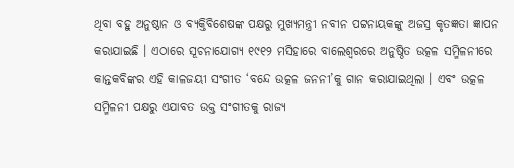ଥିବା ବହୁ ଅନୁଷ୍ଠାନ ଓ ବ୍ୟକ୍ତିବିଶେଷଙ୍କ ପକ୍ଷରୁ ମୁଖ୍ୟମନ୍ତ୍ରୀ ନବୀନ ପଟ୍ଟନାୟକଙ୍କୁ ଅଜସ୍ର କୃତଜ୍ଞତା ଜ୍ଞାପନ କରାଯାଇଛି । ଏଠାରେ ସୂଚନାଯୋଗ୍ୟ ୧୯୧୨ ମସିହାରେ ବାଲେଶ୍ୱରରେ ଅନୁଷ୍ଠିତ ଉତ୍କଳ ସମ୍ମିଳନୀରେ କାନ୍ତକବିଙ୍କର ଏହି କାଳଜୟୀ ସଂଗୀତ ‘ବନ୍ଦେ ଉତ୍କଳ ଜନନୀ’କୁ ଗାନ କରାଯାଇଥିଲା । ଏବଂ ଉତ୍କଳ ସମ୍ମିଳନୀ ପକ୍ଷରୁ ଏଯାବତ ଉକ୍ତ ସଂଗୀତକୁ ରାଜ୍ୟ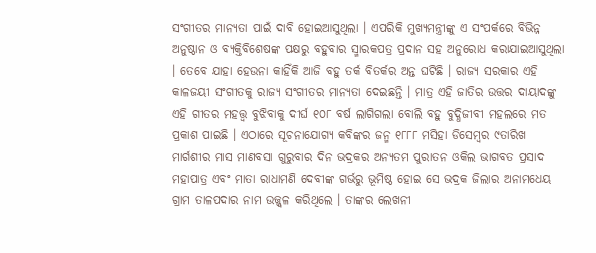ସଂଗୀତର ମାନ୍ୟତା ପାଇଁ ଦାବି ହୋଇଆସୁଥିଲା । ଏପରିକି ମୁଖ୍ୟମନ୍ତ୍ରୀଙ୍କୁ ଏ ସଂପର୍କରେ ବିଭିନ୍ନ ଅନୁଷ୍ଠାନ ଓ ବ୍ୟକ୍ତିବିଶେଷଙ୍କ ପକ୍ଷରୁ ବହୁବାର ସ୍ମାରକପତ୍ର ପ୍ରଦାନ ସହ ଅନୁରୋଧ କରାଯାଇଆସୁଥିଲା । ତେବେ ଯାହା ହେଉନା କାହିଁକି ଆଜି ବହୁ ତର୍କ ବିତର୍କର ଅନ୍ତ ଘଟିଛି । ରାଜ୍ୟ ସରକାର ଏହି କାଳଜୟୀ ସଂଗୀତକୁ ରାଜ୍ୟ ସଂଗୀତର ମାନ୍ୟତା ଦେଇଛନ୍ତି । ମାତ୍ର ଏହି ଜାତିର ଉତ୍ତର ଦାୟାଦଙ୍କୁ ଏହି ଗୀତର ମହତ୍ତ୍ୱ ବୁଝିବାକୁ ଦୀର୍ଘ ୧୦୮ ବର୍ଷ ଲାଗିଗଲା ବୋଲି ବହୁ ବୁଦ୍ଧିଜୀବୀ ମହଲରେ ମତ ପ୍ରକାଶ ପାଇଛି । ଏଠାରେ ସୂଚନାଯୋଗ୍ୟ କବିଙ୍କର ଜନ୍ମ ୧୮୮୮ ମସିହା ଡିସେମ୍ବର ୯ତାରିଖ ମାର୍ଗଶୀର ମାସ ମାଣବସା ଗୁରୁବାର ଦିନ ଭଦ୍ରକର ଅନ୍ୟତମ ପୁରାତନ ଓକିଲ ଭାଗବତ ପ୍ରସାଦ ମହାପାତ୍ର ଏବଂ ମାତା ରାଧାମଣି ଦେବୀଙ୍କ ଗର୍ଭରୁ ଭୂମିଷ୍ଠ ହୋଇ ସେ ଭଦ୍ରକ ଜିଲାର ଅନାମଧେୟ ଗ୍ରାମ ତାଳପଦାର ନାମ ଉଜ୍ଜ୍ୱଳ କରିଥିଲେ । ତାଙ୍କର ଲେଖନୀ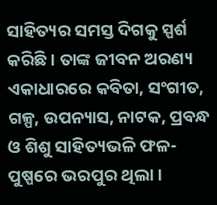ସାହିତ୍ୟର ସମସ୍ତ ଦିଗକୁ ସ୍ପର୍ଶ କରିଛି । ତାଙ୍କ ଜୀବନ ଅରଣ୍ୟ ଏକାଧାରରେ କବିତା, ସଂଗୀତ, ଗଳ୍ପ, ଉପନ୍ୟାସ, ନାଟକ, ପ୍ରବନ୍ଧ ଓ ଶିଶୁ ସାହିତ୍ୟଭଳି ଫଳ-ପୁଷ୍ପରେ ଭରପୁର ଥିଲା ।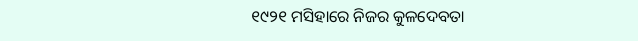୧୯୨୧ ମସିହାରେ ନିଜର କୁଳଦେବତା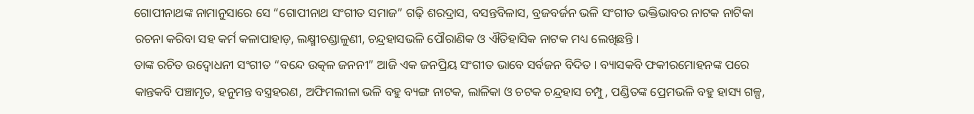ଗୋପୀନାଥଙ୍କ ନାମାନୁସାରେ ସେ “ଗୋପୀନାଥ ସଂଗୀତ ସମାଜ” ଗଢ଼ି ଶରଦ୍ରାସ, ବସନ୍ତବିଳାସ, ବ୍ରଜବର୍ଜନ ଭଳି ସଂଗୀତ ଭକ୍ତିଭାବର ନାଟକ ନାଟିକା ରଚନା କରିବା ସହ କର୍ମ କଳାପାହାଡ଼, ଲକ୍ଷ୍ମୀଚଣ୍ଡାଳୁଣୀ, ଚନ୍ଦ୍ରହାସଭଳି ପୌରାଣିକ ଓ ଐତିହାସିକ ନାଟକ ମଧ୍ୟ ଲେଖିଛନ୍ତି ।
ତାଙ୍କ ରଚିତ ଉଦ୍ବୋଧନୀ ସଂଗୀତ “ବନ୍ଦେ ଉତ୍କଳ ଜନନୀ” ଆଜି ଏକ ଜନପ୍ରିୟ ସଂଗୀତ ଭାବେ ସର୍ବଜନ ବିଦିତ । ବ୍ୟାସକବି ଫକୀରମୋହନଙ୍କ ପରେ କାନ୍ତକବି ପଞ୍ଚାମୃତ, ହନୁମନ୍ତ ବସ୍ତ୍ରହରଣ, ଅଫିମଲୀଳା ଭଳି ବହୁ ବ୍ୟଙ୍ଗ ନାଟକ, ଲାଳିକା ଓ ଚଟକ ଚନ୍ଦ୍ରହାସ ଚମ୍ପୁ, ପଣ୍ଡିତଙ୍କ ପ୍ରେମଭଳି ବହୁ ହାସ୍ୟ ଗଳ୍ପ,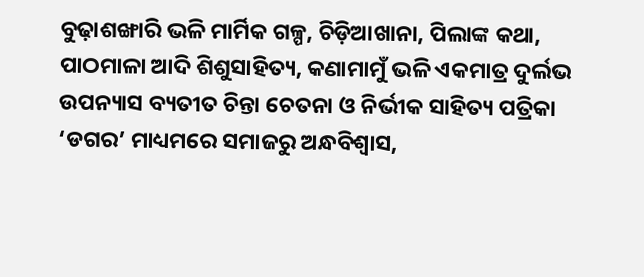ବୁଢ଼ାଶଙ୍ଖାରି ଭଳି ମାର୍ମିକ ଗଳ୍ପ, ଚିଡ଼ିଆଖାନା, ପିଲାଙ୍କ କଥା, ପାଠମାଳା ଆଦି ଶିଶୁସାହିତ୍ୟ, କଣାମାମୁଁ ଭଳି ଏକମାତ୍ର ଦୁର୍ଲଭ ଉପନ୍ୟାସ ବ୍ୟତୀତ ଚିନ୍ତା ଚେତନା ଓ ନିର୍ଭୀକ ସାହିତ୍ୟ ପତ୍ରିକା ‘ଡଗର’ ମାଧ୍ୟମରେ ସମାଜରୁ ଅନ୍ଧବିଶ୍ୱାସ,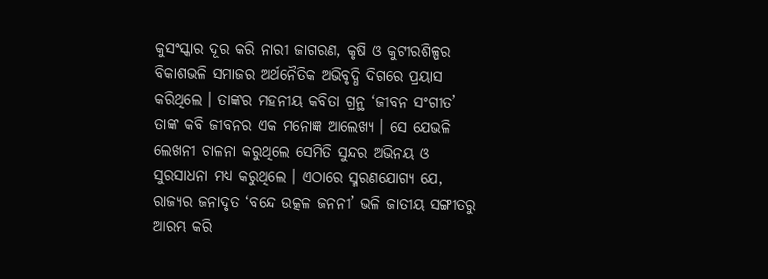କୁସଂସ୍କାର ଦୂର କରି ନାରୀ ଜାଗରଣ, କୃଷି ଓ କୁଟୀରଶିଳ୍ପର ବିକାଶଭଳି ସମାଜର ଅର୍ଥନୈତିକ ଅଭିବୃଦ୍ଧି ଦିଗରେ ପ୍ରୟାସ କରିଥିଲେ । ତାଙ୍କର ମହନୀୟ କବିତା ଗ୍ରନ୍ଥ ‘ଜୀବନ ସଂଗୀତ’ ତାଙ୍କ କବି ଜୀବନର ଏକ ମନୋଜ୍ଞ ଆଲେଖ୍ୟ । ସେ ଯେଭଳି ଲେଖନୀ ଚାଳନା କରୁଥିଲେ ସେମିତି ସୁନ୍ଦର ଅଭିନୟ ଓ ସୁରସାଧନା ମଧ୍ୟ କରୁଥିଲେ । ଏଠାରେ ସ୍ମରଣଯୋଗ୍ୟ ଯେ, ରାଜ୍ୟର ଜନାଦୃତ ‘ବନ୍ଦେ ଉତ୍କଳ ଜନନୀ’ ଭଳି ଜାତୀୟ ସଙ୍ଗୀତରୁ ଆରମ୍ଭ କରି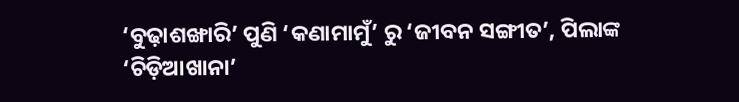‘ବୁଢ଼ାଶଙ୍ଖାରି’ ପୁଣି ‘କଣାମାମୁଁ’ ରୁ ‘ଜୀବନ ସଙ୍ଗୀତ’, ପିଲାଙ୍କ ‘ଚିଡ଼ିଆଖାନା’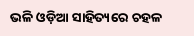ଭଳି ଓଡ଼ିଆ ସାହିତ୍ୟରେ ଚହଳ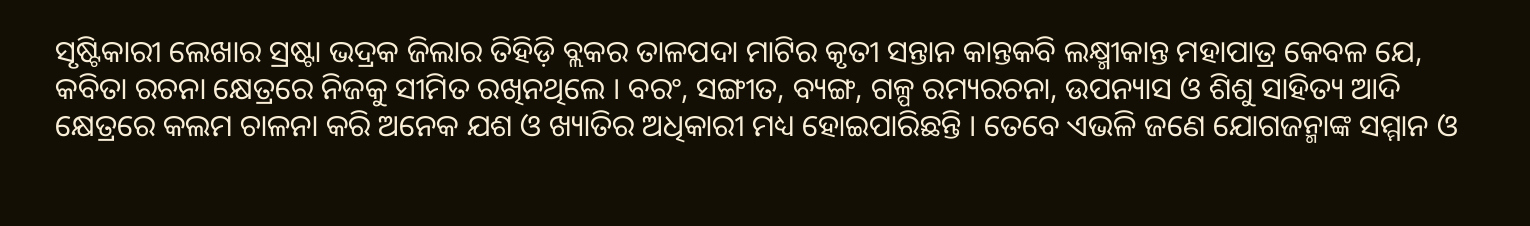ସୃଷ୍ଟିକାରୀ ଲେଖାର ସ୍ରଷ୍ଟା ଭଦ୍ରକ ଜିଲାର ତିହିଡ଼ି ବ୍ଲକର ତାଳପଦା ମାଟିର କୃତୀ ସନ୍ତାନ କାନ୍ତକବି ଲକ୍ଷ୍ମୀକାନ୍ତ ମହାପାତ୍ର କେବଳ ଯେ, କବିତା ରଚନା କ୍ଷେତ୍ରରେ ନିଜକୁ ସୀମିତ ରଖିନଥିଲେ । ବରଂ, ସଙ୍ଗୀତ, ବ୍ୟଙ୍ଗ, ଗଳ୍ପ ରମ୍ୟରଚନା, ଉପନ୍ୟାସ ଓ ଶିଶୁ ସାହିତ୍ୟ ଆଦି କ୍ଷେତ୍ରରେ କଲମ ଚାଳନା କରି ଅନେକ ଯଶ ଓ ଖ୍ୟାତିର ଅଧିକାରୀ ମଧ୍ୟ ହୋଇପାରିଛନ୍ତି । ତେବେ ଏଭଳି ଜଣେ ଯୋଗଜନ୍ମାଙ୍କ ସମ୍ମାନ ଓ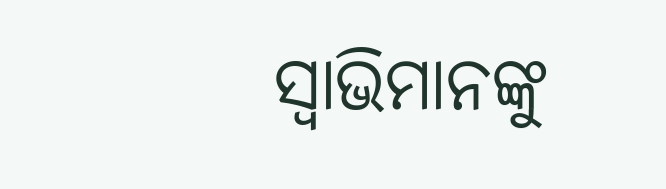ସ୍ୱାଭିମାନଙ୍କୁ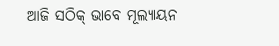ଆଜି ସଠିକ୍ ଭାବେ ମୂଲ୍ୟାୟନ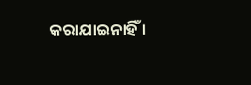କରାଯାଇନାହିଁ ।